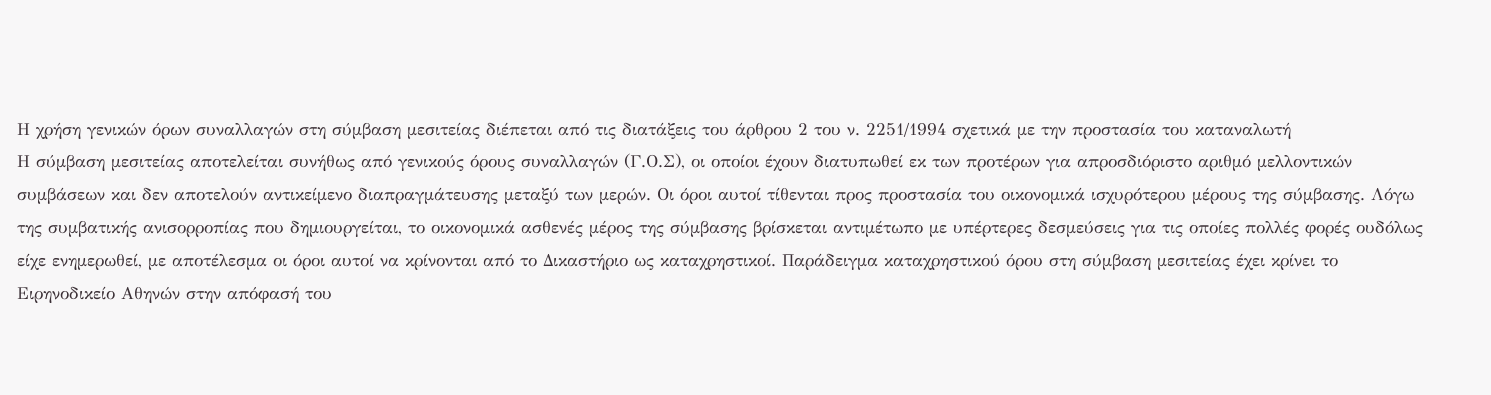Η χρήση γενικών όρων συναλλαγών στη σύμβαση μεσιτείας διέπεται από τις διατάξεις του άρθρου 2 του ν. 2251/1994 σχετικά με την προστασία του καταναλωτή
Η σύμβαση μεσιτείας αποτελείται συνήθως από γενικούς όρους συναλλαγών (Γ.Ο.Σ), οι οποίοι έχουν διατυπωθεί εκ των προτέρων για απροσδιόριστο αριθμό μελλοντικών συμβάσεων και δεν αποτελούν αντικείμενο διαπραγμάτευσης μεταξύ των μερών. Οι όροι αυτοί τίθενται προς προστασία του οικονομικά ισχυρότερου μέρους της σύμβασης. Λόγω της συμβατικής ανισορροπίας που δημιουργείται, το οικονομικά ασθενές μέρος της σύμβασης βρίσκεται αντιμέτωπο με υπέρτερες δεσμεύσεις για τις οποίες πολλές φορές ουδόλως είχε ενημερωθεί, με αποτέλεσμα οι όροι αυτοί να κρίνονται από το Δικαστήριο ως καταχρηστικοί. Παράδειγμα καταχρηστικού όρου στη σύμβαση μεσιτείας έχει κρίνει το Ειρηνοδικείο Αθηνών στην απόφασή του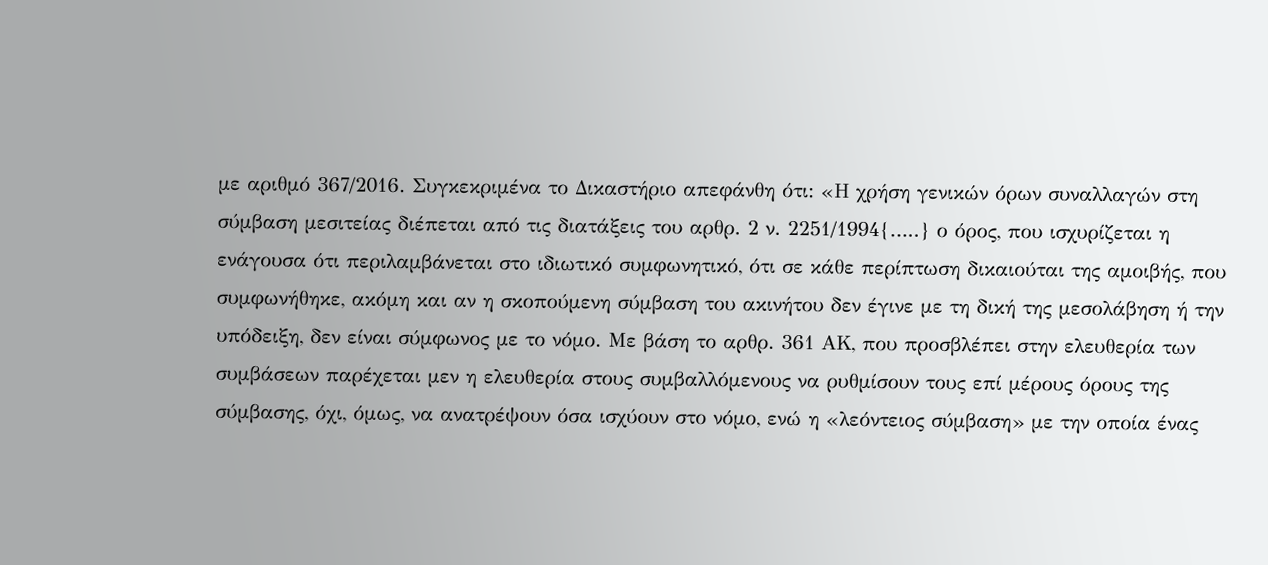με αριθμό 367/2016. Συγκεκριμένα το Δικαστήριο απεφάνθη ότι: «Η χρήση γενικών όρων συναλλαγών στη σύμβαση μεσιτείας διέπεται από τις διατάξεις του αρθρ. 2 ν. 2251/1994{…..} ο όρος, που ισχυρίζεται η ενάγουσα ότι περιλαμβάνεται στο ιδιωτικό συμφωνητικό, ότι σε κάθε περίπτωση δικαιούται της αμοιβής, που συμφωνήθηκε, ακόμη και αν η σκοπούμενη σύμβαση του ακινήτου δεν έγινε με τη δική της μεσολάβηση ή την υπόδειξη, δεν είναι σύμφωνος με το νόμο. Με βάση το αρθρ. 361 ΑΚ, που προσβλέπει στην ελευθερία των συμβάσεων παρέχεται μεν η ελευθερία στους συμβαλλόμενους να ρυθμίσουν τους επί μέρους όρους της σύμβασης, όχι, όμως, να ανατρέψουν όσα ισχύουν στο νόμο, ενώ η «λεόντειος σύμβαση» με την οποία ένας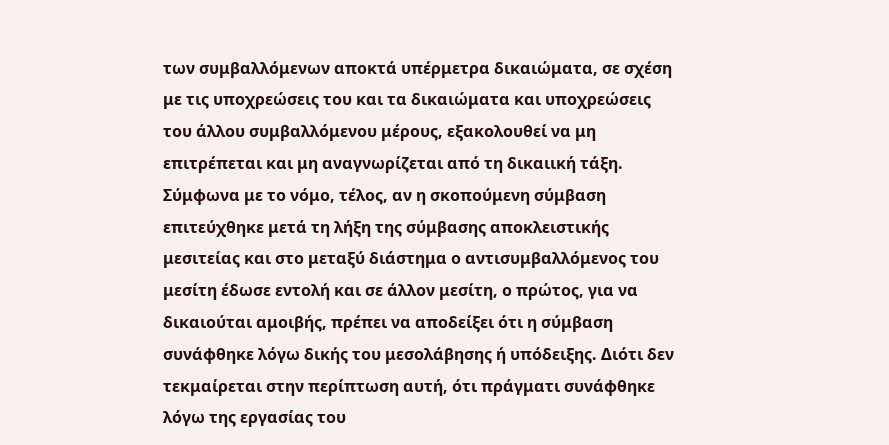των συμβαλλόμενων αποκτά υπέρμετρα δικαιώματα, σε σχέση με τις υποχρεώσεις του και τα δικαιώματα και υποχρεώσεις του άλλου συμβαλλόμενου μέρους, εξακολουθεί να μη επιτρέπεται και μη αναγνωρίζεται από τη δικαιική τάξη. Σύμφωνα με το νόμο, τέλος, αν η σκοπούμενη σύμβαση επιτεύχθηκε μετά τη λήξη της σύμβασης αποκλειστικής μεσιτείας και στο μεταξύ διάστημα ο αντισυμβαλλόμενος του μεσίτη έδωσε εντολή και σε άλλον μεσίτη, ο πρώτος, για να δικαιούται αμοιβής, πρέπει να αποδείξει ότι η σύμβαση συνάφθηκε λόγω δικής του μεσολάβησης ή υπόδειξης. Διότι δεν τεκμαίρεται στην περίπτωση αυτή, ότι πράγματι συνάφθηκε λόγω της εργασίας του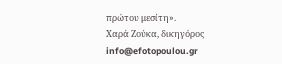πρώτου μεσίτη».
Χαρά Ζούκα, δικηγόρος
info@efotopoulou.gr